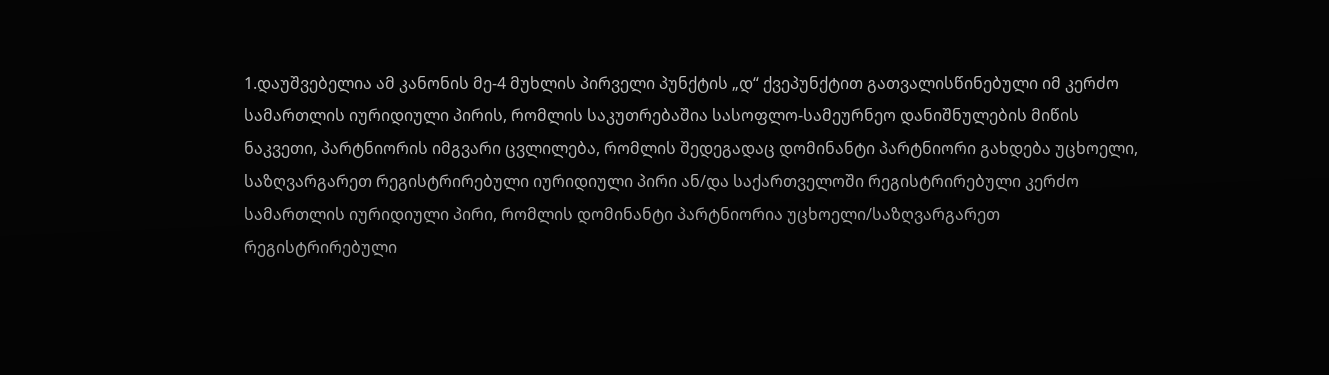1.დაუშვებელია ამ კანონის მე-4 მუხლის პირველი პუნქტის „დ“ ქვეპუნქტით გათვალისწინებული იმ კერძო სამართლის იურიდიული პირის, რომლის საკუთრებაშია სასოფლო-სამეურნეო დანიშნულების მიწის ნაკვეთი, პარტნიორის იმგვარი ცვლილება, რომლის შედეგადაც დომინანტი პარტნიორი გახდება უცხოელი, საზღვარგარეთ რეგისტრირებული იურიდიული პირი ან/და საქართველოში რეგისტრირებული კერძო სამართლის იურიდიული პირი, რომლის დომინანტი პარტნიორია უცხოელი/საზღვარგარეთ რეგისტრირებული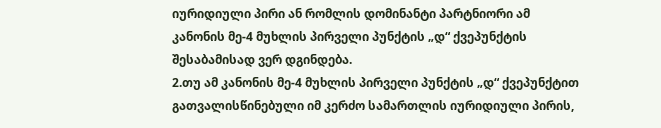იურიდიული პირი ან რომლის დომინანტი პარტნიორი ამ კანონის მე-4 მუხლის პირველი პუნქტის „დ“ ქვეპუნქტის შესაბამისად ვერ დგინდება.
2.თუ ამ კანონის მე-4 მუხლის პირველი პუნქტის „დ“ ქვეპუნქტით გათვალისწინებული იმ კერძო სამართლის იურიდიული პირის,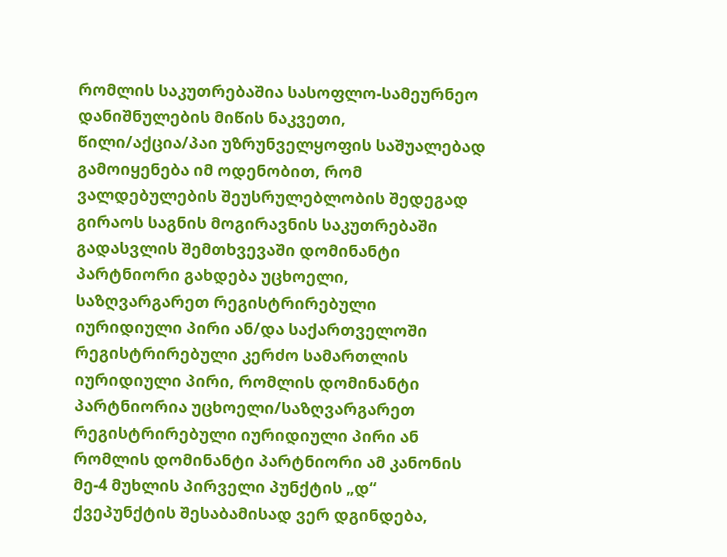რომლის საკუთრებაშია სასოფლო-სამეურნეო დანიშნულების მიწის ნაკვეთი, წილი/აქცია/პაი უზრუნველყოფის საშუალებად გამოიყენება იმ ოდენობით, რომ ვალდებულების შეუსრულებლობის შედეგად გირაოს საგნის მოგირავნის საკუთრებაში გადასვლის შემთხვევაში დომინანტი პარტნიორი გახდება უცხოელი, საზღვარგარეთ რეგისტრირებული იურიდიული პირი ან/და საქართველოში რეგისტრირებული კერძო სამართლის იურიდიული პირი, რომლის დომინანტი პარტნიორია უცხოელი/საზღვარგარეთ რეგისტრირებული იურიდიული პირი ან რომლის დომინანტი პარტნიორი ამ კანონის მე-4 მუხლის პირველი პუნქტის „დ“ ქვეპუნქტის შესაბამისად ვერ დგინდება,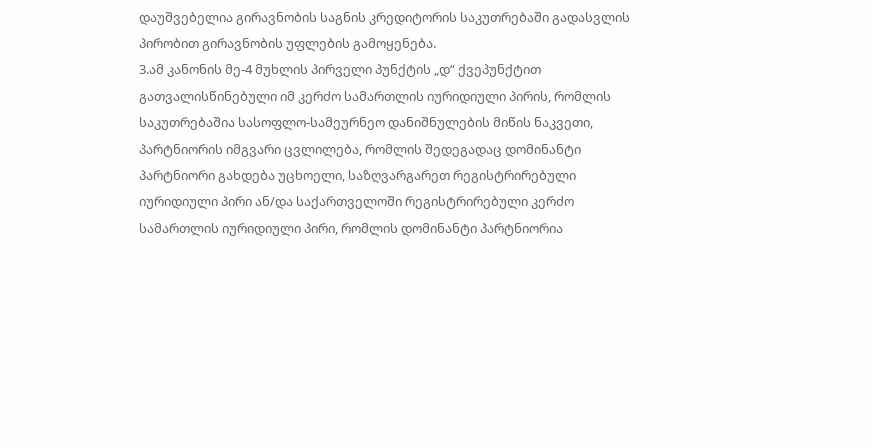დაუშვებელია გირავნობის საგნის კრედიტორის საკუთრებაში გადასვლის პირობით გირავნობის უფლების გამოყენება.
3.ამ კანონის მე-4 მუხლის პირველი პუნქტის „დ“ ქვეპუნქტით გათვალისწინებული იმ კერძო სამართლის იურიდიული პირის, რომლის საკუთრებაშია სასოფლო-სამეურნეო დანიშნულების მიწის ნაკვეთი, პარტნიორის იმგვარი ცვლილება, რომლის შედეგადაც დომინანტი პარტნიორი გახდება უცხოელი, საზღვარგარეთ რეგისტრირებული იურიდიული პირი ან/და საქართველოში რეგისტრირებული კერძო სამართლის იურიდიული პირი, რომლის დომინანტი პარტნიორია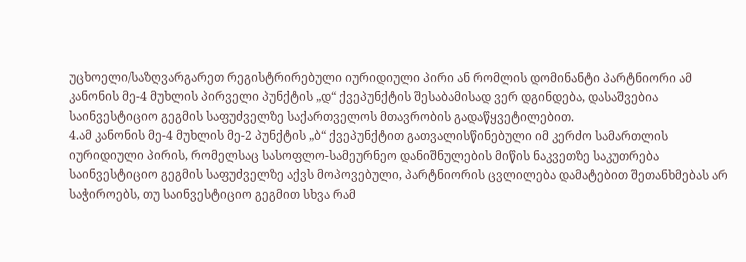უცხოელი/საზღვარგარეთ რეგისტრირებული იურიდიული პირი ან რომლის დომინანტი პარტნიორი ამ კანონის მე-4 მუხლის პირველი პუნქტის „დ“ ქვეპუნქტის შესაბამისად ვერ დგინდება, დასაშვებია საინვესტიციო გეგმის საფუძველზე საქართველოს მთავრობის გადაწყვეტილებით.
4.ამ კანონის მე-4 მუხლის მე-2 პუნქტის „ბ“ ქვეპუნქტით გათვალისწინებული იმ კერძო სამართლის იურიდიული პირის, რომელსაც სასოფლო-სამეურნეო დანიშნულების მიწის ნაკვეთზე საკუთრება საინვესტიციო გეგმის საფუძველზე აქვს მოპოვებული, პარტნიორის ცვლილება დამატებით შეთანხმებას არ საჭიროებს, თუ საინვესტიციო გეგმით სხვა რამ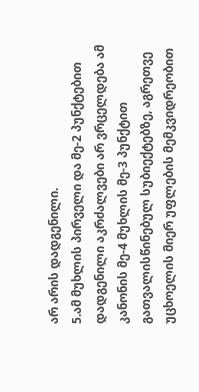არ არის დადგენილი.
5.ამ მუხლის პირველი და მე-2 პუნქტებით დადგენილი აკრძალვები არ ვრცელდება ამ კანონის მე-4 მუხლის მე-3 პუნქტით გათვალისწინებულ სუბიექტებზე, აგრეთვე უცხოელის მიერ უფლების მემკვიდრეობით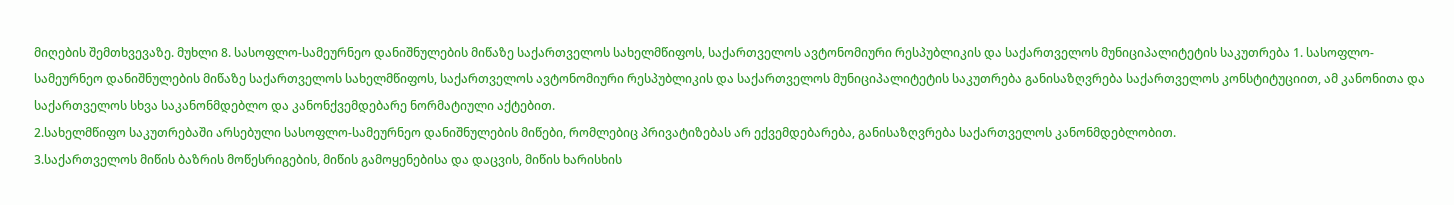მიღების შემთხვევაზე. მუხლი 8. სასოფლო-სამეურნეო დანიშნულების მიწაზე საქართველოს სახელმწიფოს, საქართველოს ავტონომიური რესპუბლიკის და საქართველოს მუნიციპალიტეტის საკუთრება 1. სასოფლო-სამეურნეო დანიშნულების მიწაზე საქართველოს სახელმწიფოს, საქართველოს ავტონომიური რესპუბლიკის და საქართველოს მუნიციპალიტეტის საკუთრება განისაზღვრება საქართველოს კონსტიტუციით, ამ კანონითა და საქართველოს სხვა საკანონმდებლო და კანონქვემდებარე ნორმატიული აქტებით.
2.სახელმწიფო საკუთრებაში არსებული სასოფლო-სამეურნეო დანიშნულების მიწები, რომლებიც პრივატიზებას არ ექვემდებარება, განისაზღვრება საქართველოს კანონმდებლობით.
3.საქართველოს მიწის ბაზრის მოწესრიგების, მიწის გამოყენებისა და დაცვის, მიწის ხარისხის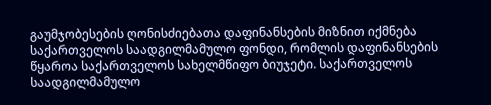გაუმჯობესების ღონისძიებათა დაფინანსების მიზნით იქმნება საქართველოს საადგილმამულო ფონდი, რომლის დაფინანსების წყაროა საქართველოს სახელმწიფო ბიუჯეტი. საქართველოს საადგილმამულო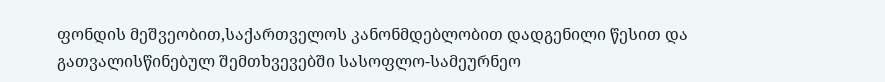ფონდის მეშვეობით,საქართველოს კანონმდებლობით დადგენილი წესით და გათვალისწინებულ შემთხვევებში სასოფლო-სამეურნეო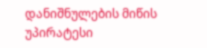დანიშნულების მიწის უპირატესი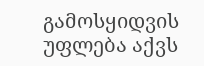გამოსყიდვის უფლება აქვს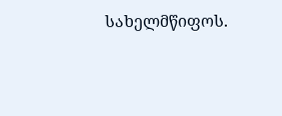სახელმწიფოს.